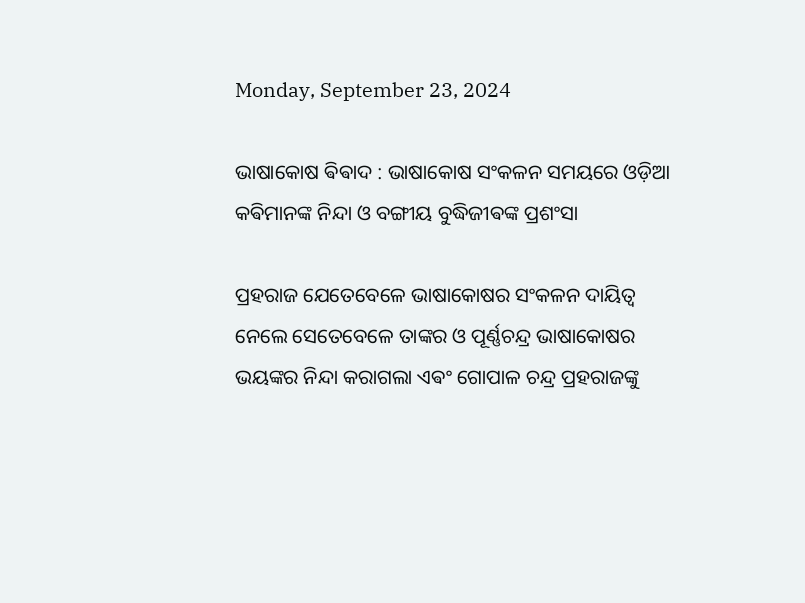Monday, September 23, 2024

ଭାଷାକୋଷ ଵିଵାଦ : ଭାଷାକୋଷ ସଂକଳନ ସମୟରେ ଓଡ଼ିଆ କଵିମାନଙ୍କ ନିନ୍ଦା ଓ ବଙ୍ଗୀୟ ବୁଦ୍ଧିଜୀଵଙ୍କ ପ୍ରଶଂସା

ପ୍ରହରାଜ ଯେତେବେଳେ ଭାଷାକୋଷର ସଂକଳନ ଦାୟିତ୍ଵ ନେଲେ ସେତେବେଳେ ତାଙ୍କର ଓ ପୂର୍ଣ୍ଣଚନ୍ଦ୍ର ଭାଷାକୋଷର ଭୟଙ୍କର ନିନ୍ଦା କରାଗଲା ଏଵଂ ଗୋପାଳ ଚନ୍ଦ୍ର ପ୍ରହରାଜଙ୍କୁ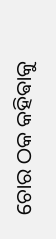ଚୋର ଠକ କହିଵାକୁ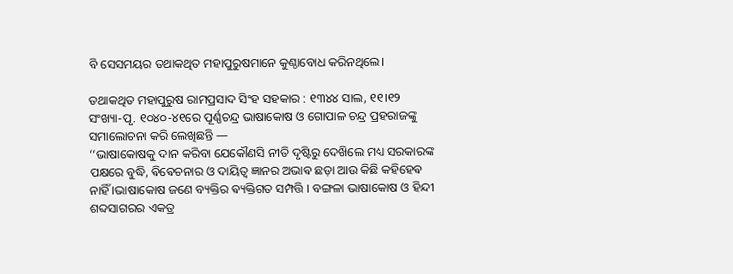ବି ସେସମୟର ତଥାକଥିତ ମହାପୁରୁଷମାନେ କୁଣ୍ଠାବୋଧ କରିନଥିଲେ।

ତଥାକଥିତ ମହାପୁରୁଷ ରାମପ୍ରସାଦ ସିଂହ ସହକାର : ୧୩୪୪ ସାଲ, ୧୧।୧୨ ସଂଖ୍ୟା-ପୃ. ୧୦୪୦-୪୧ରେ ପୂର୍ଣ୍ଣଚନ୍ଦ୍ର ଭାଷାକୋଷ ଓ ଗୋପାଳ ଚନ୍ଦ୍ର ପ୍ରହରାଜଙ୍କୁ ସମାଲୋଚନା କରି ଲେଖିଛନ୍ତି —
‘‘ଭାଷାକୋଷକୁ ଦାନ କରିବା ଯେକୌଣସି ନୀତି ଦୃଷ୍ଟିରୁ ଦେଖ‌ିଲେ ମଧ୍ୟ ସରକାରଙ୍କ
ପକ୍ଷରେ ବୁଦ୍ଧି, ଵିଵେଚନାର ଓ ଦାୟିତ୍ଵ ଜ୍ଞାନର ଅଭାଵ ଛଡ଼ା ଆଉ କିଛି କହିହେଵ ନାହିଁ ।ଭାଷାକୋଷ ଜଣେ ବ୍ୟକ୍ତିର ଵ୍ୟକ୍ତିଗତ ସମ୍ପତ୍ତି । ବଙ୍ଗଳା ଭାଷାକୋଷ ଓ ହିନ୍ଦୀ ଶବ୍ଦସାଗରର ଏକତ୍ର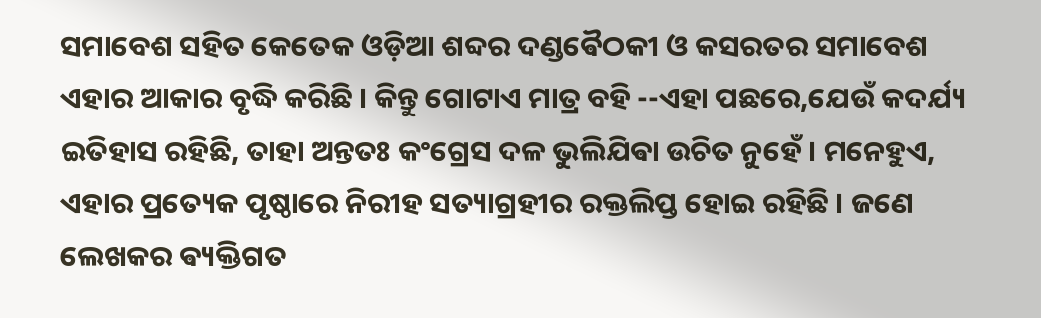ସମାବେଶ ସହିତ କେତେକ ଓଡ଼ିଆ ଶବ୍ଦର ଦଣ୍ଡଵୈଠକୀ ଓ କସରତର ସମାବେଶ ଏହାର ଆକାର ବୃଦ୍ଧି କରିଛି । କିନ୍ତୁ ଗୋଟାଏ ମାତ୍ର ବହି --ଏହା ପଛରେ,ଯେଉଁ କଦର୍ଯ୍ୟ
ଇତିହାସ ରହିଛି, ତାହା ଅନ୍ତତଃ କଂଗ୍ରେସ ଦଳ ଭୁଲିଯିଵା ଉଚିତ ନୁହେଁ । ମନେହୁଏ, ଏହାର ପ୍ରତ୍ୟେକ ପୃଷ୍ଠାରେ ନିରୀହ ସତ୍ୟାଗ୍ରହୀର ରକ୍ତଲିପ୍ତ ହୋଇ ରହିଛି । ଜଣେ ଲେଖକର ଵ୍ୟକ୍ତିଗତ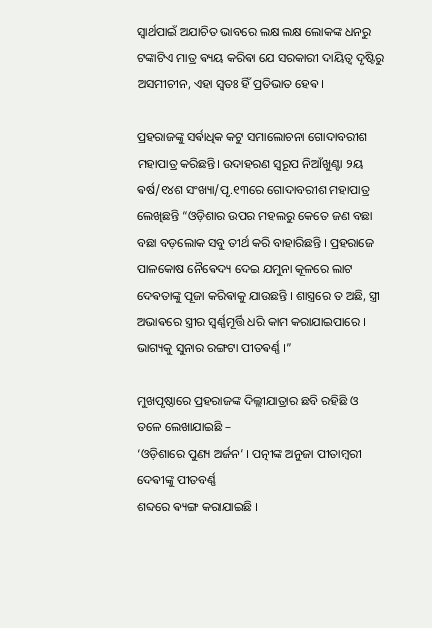ସ୍ଵାର୍ଥପାଇଁ ଅଯାଚିତ ଭାବରେ ଲକ୍ଷ ଲକ୍ଷ ଲୋକଙ୍କ ଧନରୁ ଟଙ୍କାଟିଏ ମାତ୍ର ଵ୍ୟୟ କରିଵା ଯେ ସରକାରୀ ଦାୟିତ୍ୱ ଦୃଷ୍ଟିରୁ ଅସମୀଚୀନ, ଏହା ସ୍ୱତଃ ହିଁ ପ୍ରତିଭାତ ହେଵ ।

ପ୍ରହରାଜଙ୍କୁ ସର୍ଵାଧିକ କଟୁ ସମାଲୋଚନା ଗୋଦାବରୀଶ ମହାପାତ୍ର କରିଛନ୍ତି। ଉଦାହରଣ ସ୍ୱରୂପ ନିଆଁଖୁଣ୍ଟା ୨ୟ ଵର୍ଷ/୧୪ଶ ସଂଖ୍ୟା/ପୃ.୧୩ରେ ଗୋଦାବରୀଶ ମହାପାତ୍ର ଲେଖିଛନ୍ତି “ଓଡ଼ିଶାର ଉପର ମହଲରୁ କେତେ ଜଣ ବଛା ବଛା ବଡ଼ଲୋକ ସବୁ ତୀର୍ଥ କରି ବାହାରିଛନ୍ତି । ପ୍ରହରାଜେ ପାଳକୋଷ ନୈଵେଦ୍ୟ ଦେଇ ଯମୁନା କୂଳରେ ଲାଟ ଦେଵତାଙ୍କୁ ପୂଜା କରିଵାକୁ ଯାଉଛନ୍ତି । ଶାସ୍ତ୍ରରେ ତ ଅଛି, ସ୍ତ୍ରୀ ଅଭାଵରେ ସ୍ତ୍ରୀର ସ୍ଵର୍ଣ୍ଣମୂର୍ତ୍ତି ଧରି କାମ କରାଯାଇପାରେ । ଭାଗ୍ୟକୁ ସୁନାର ରଙ୍ଗଟା ପୀତଵର୍ଣ୍ଣ ।”

ମୁଖପୃଷ୍ଠାରେ ପ୍ରହରାଜଙ୍କ ଦିଲ୍ଲୀଯାତ୍ରାର ଛବି ରହିଛି ଓ ତଳେ ଲେଖାଯାଇଛି –
‘ଓଡ଼ିଶାରେ ପୁଣ୍ୟ ଅର୍ଜନ’ । ପତ୍ନୀଙ୍କ ଅନୁଜା ପୀତାମ୍ବରୀ ଦେଵୀଙ୍କୁ ପୀତବର୍ଣ୍ଣ
ଶବ୍ଦରେ ଵ୍ୟଙ୍ଗ କରାଯାଇଛି ।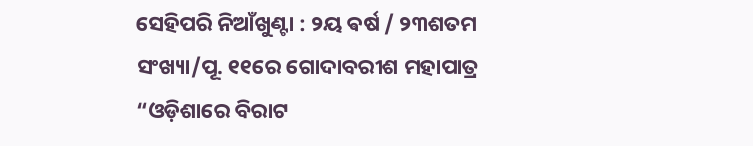ସେହିପରି ନିଆଁଖୁଣ୍ଟା : ୨ୟ ଵର୍ଷ / ୨୩ଶତମ
ସଂଖ୍ୟା/ପୂ. ୧୧ରେ ଗୋଦାବରୀଶ ମହାପାତ୍ର
“ଓଡ଼ିଶାରେ ବିରାଟ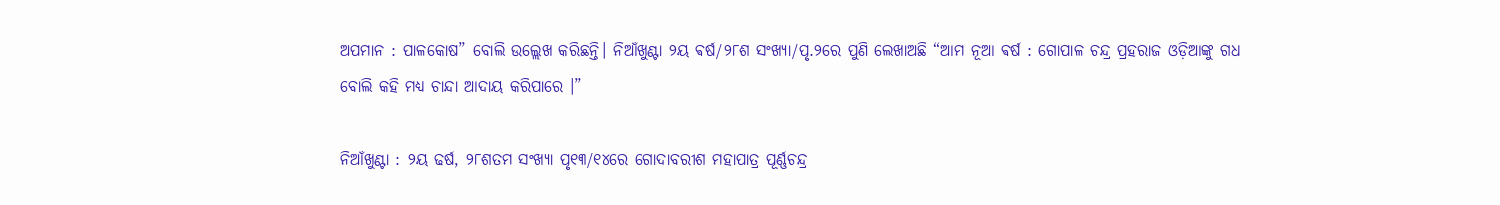ଅପମାନ : ପାଳକୋଷ” ବୋଲି ଉଲ୍ଲେଖ କରିଛନ୍ତି। ନିଆଁଖୁଣ୍ଟା ୨ୟ ଵର୍ଷ/୨୮ଶ ସଂଖ୍ୟା/ପୃ.୨ରେ ପୁଣି ଲେଖାଅଛି “ଆମ ନୂଆ ଵର୍ଷ : ଗୋପାଳ ଚନ୍ଦ୍ର ପ୍ରହରାଜ ଓଡ଼ିଆଙ୍କୁ ଗଧ ବୋଲି କହି ମଧ୍ୟ ଚାନ୍ଦା ଆଦାୟ କରିପାରେ ।”

ନିଆଁଖୁଣ୍ଟା : ୨ୟ ଢର୍ଷ, ୨୮ଶତମ ସଂଖ୍ୟା ପୃ୧୩/୧୪ରେ ଗୋଦାବରୀଶ ମହାପାତ୍ର ପୂର୍ଣ୍ଣଚନ୍ଦ୍ର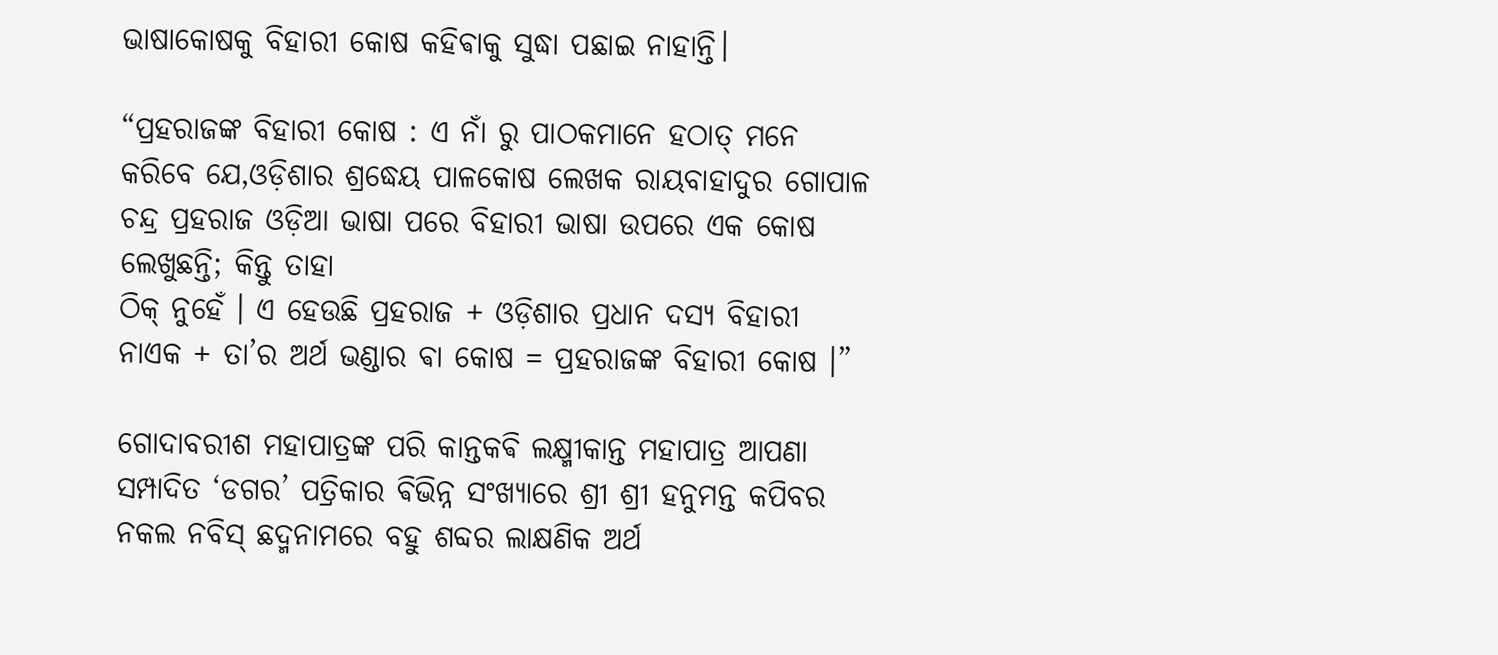ଭାଷାକୋଷକୁ ବିହାରୀ କୋଷ କହିଵାକୁ ସୁଦ୍ଧା ପଛାଇ ନାହାନ୍ତି।

“ପ୍ରହରାଜଙ୍କ ବିହାରୀ କୋଷ : ଏ ନାଁ ରୁ ପାଠକମାନେ ହଠାତ୍ ମନେ କରିବେ ଯେ,ଓଡ଼ିଶାର ଶ୍ରଦ୍ଧେୟ ପାଳକୋଷ ଲେଖକ ରାୟବାହାଦୁର ଗୋପାଳ ଚନ୍ଦ୍ର ପ୍ରହରାଜ ଓଡ଼ିଆ ଭାଷା ପରେ ବିହାରୀ ଭାଷା ଉପରେ ଏକ କୋଷ ଲେଖୁଛନ୍ତି; କିନ୍ତୁ ତାହା
ଠିକ୍ ନୁହେଁ । ଏ ହେଉଛି ପ୍ରହରାଜ + ଓଡ଼ିଶାର ପ୍ରଧାନ ଦସ୍ୟ ବିହାରୀ ନାଏକ + ତା’ର ଅର୍ଥ ଭଣ୍ଡାର ଵା କୋଷ = ପ୍ରହରାଜଙ୍କ ବିହାରୀ କୋଷ ।”

ଗୋଦାବରୀଶ ମହାପାତ୍ରଙ୍କ ପରି କାନ୍ତକଵି ଲକ୍ଷ୍ମୀକାନ୍ତ ମହାପାତ୍ର ଆପଣା ସମ୍ପାଦିତ ‘ଡଗର’ ପତ୍ରିକାର ଵିଭିନ୍ନ ସଂଖ୍ୟାରେ ଶ୍ରୀ ଶ୍ରୀ ହନୁମନ୍ତ କପିବର ନକଲ ନବିସ୍ ଛଦ୍ମନାମରେ ବହୁ ଶବ୍ଦର ଲାକ୍ଷଣିକ ଅର୍ଥ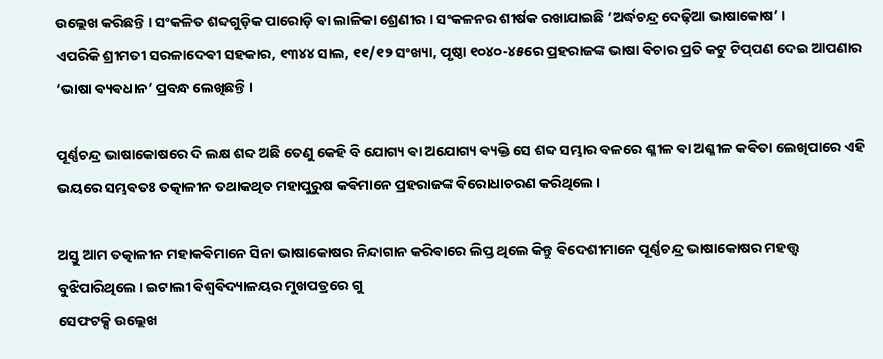ଉଲ୍ଲେଖ କରିଛନ୍ତି । ସଂକଳିତ ଶବ୍ଦଗୁଡ଼ିକ ପାରୋଡ଼ି ଵା ଲାଳିକା ଶ୍ରେଣୀର । ସଂକଳନର ଶୀର୍ଷକ ରଖାଯାଇଛି ‘ଅର୍ଦ୍ଧଚନ୍ଦ୍ର ଦେଢ଼ିଆ ଭାଷାକୋଷ’ ।
ଏପରିକି ଶ୍ରୀମତୀ ସରଳାଦେଵୀ ସହକାର, ୧୩୪୪ ସାଲ, ୧୧/୧୨ ସଂଖ୍ୟା, ପୃଷ୍ଠା ୧୦୪୦-୪୫ରେ ପ୍ରହରାଜଙ୍କ ଭାଷା ଵିଚାର ପ୍ରତି କଟୁ ଟିପ୍‌ପଣ ଦେଇ ଆପଣାର ‘ଭାଷା ଵ୍ୟଵଧାନ’ ପ୍ରବନ୍ଧ ଲେଖିଛନ୍ତି ।

ପୂର୍ଣ୍ଣଚନ୍ଦ୍ର ଭାଷାକୋଷରେ ଦି ଲକ୍ଷ ଶବ୍ଦ ଅଛି ତେଣୁ କେହି ବି ଯୋଗ୍ୟ ଵା ଅଯୋଗ୍ୟ ଵ୍ୟକ୍ତି ସେ ଶବ୍ଦ ସମ୍ଭାର ବଳରେ ଶ୍ଳୀଳ ଵା ଅଶ୍ଳୀଳ କଵିତା ଲେଖିପାରେ ଏହି ଭୟରେ ସମ୍ଭଵତଃ ତତ୍କାଳୀନ ତଥାକଥିତ ମହାପୁରୁଷ କଵିମାନେ ପ୍ରହରାଜଙ୍କ ଵିରୋଧାଚରଣ କରିଥିଲେ ।

ଅସ୍ତୁ ଆମ ତତ୍କାଳୀନ ମହାକଵିମାନେ ସିନା ଭାଷାକୋଷର ନିନ୍ଦାଗାନ କରିଵାରେ ଲିପ୍ତ ଥିଲେ କିନ୍ତୁ ଵିଦେଶୀମାନେ ପୂର୍ଣ୍ଣଚନ୍ଦ୍ର ଭାଷାକୋଷର ମହତ୍ତ୍ଵ ବୁଝିପାରିଥିଲେ । ଇଟାଲୀ ଵିଶ୍ଵଵିଦ୍ୟାଳୟର ମୁଖପତ୍ରରେ ଗୁ
ସେଫଟକ୍ସି ଉଲ୍ଲେଖ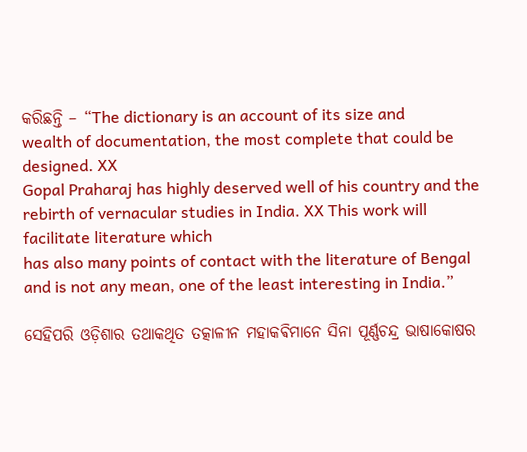କରିଛନ୍ତି – “The dictionary is an account of its size and
wealth of documentation, the most complete that could be designed. XX
Gopal Praharaj has highly deserved well of his country and the rebirth of vernacular studies in India. XX This work will facilitate literature which
has also many points of contact with the literature of Bengal and is not any mean, one of the least interesting in India.”

ସେହିପରି ଓଡ଼ିଶାର ତଥାକଥିତ ତତ୍କାଳୀନ ମହାକଵିମାନେ ସିନା ପୂର୍ଣ୍ଣଚନ୍ଦ୍ର ଭାଷାକୋଷର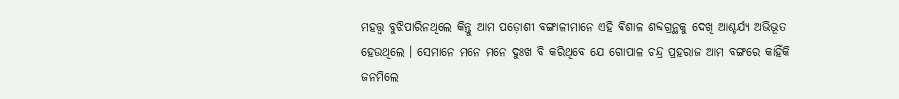ମହତ୍ତ୍ଵ ବୁଝିପାରିନଥିଲେ କିନ୍ତୁ ଆମ ପଡ଼ୋଶୀ ବଙ୍ଗାଳୀମାନେ ଏହି ଵିଶାଳ ଶବ୍ଦଗ୍ରନ୍ଥକୁ ଦେଖି ଆଶ୍ଚର୍ଯ୍ୟ ଅଭିଭୂତ ହେଉଥିଲେ । ସେମାନେ ମନେ ମନେ ଦୁଃଖ ବି କରିଥିବେ ଯେ ଗୋପାଳ ଚନ୍ଦ୍ର ପ୍ରହରାଜ ଆମ ବଙ୍ଗରେ କାହିଁକି ଜନମିଲେ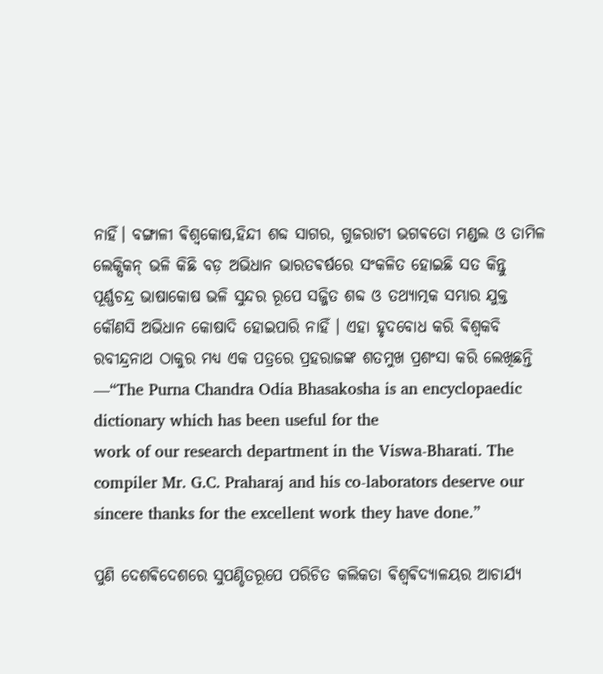ନାହିଁ। ବଙ୍ଗାଳୀ ଵିଶ୍ଵକୋଷ,ହିନ୍ଦୀ ଶବ୍ଦ ସାଗର, ଗୁଜରାଟୀ ଭଗଵତୋ ମଣ୍ଡଲ ଓ ତାମିଳ ଲେକ୍ସିକନ୍ ଭଳି କିଛି ବଡ଼ ଅଭିଧାନ ଭାରତଵର୍ଷରେ ସଂକଳିତ ହୋଇଛି ସତ କିନ୍ତୁ ପୂର୍ଣ୍ଣଚନ୍ଦ୍ର ଭାଷାକୋଷ ଭଳି ସୁନ୍ଦର ରୂପେ ସଜ୍ଜିତ ଶବ୍ଦ ଓ ତଥ୍ୟାତ୍ମକ ସମ୍ଭାର ଯୁକ୍ତ କୌଣସି ଅଭିଧାନ କୋଷାଦି ହୋଇପାରି ନାହିଁ । ଏହା ହୃଦବୋଧ କରି ଵିଶ୍ୱକବି ରବୀନ୍ଦ୍ରନାଥ ଠାକୁର ମଧ୍ଯ ଏକ ପତ୍ରରେ ପ୍ରହରାଜଙ୍କ ଶତମୁଖ ପ୍ରଶଂସା କରି ଲେଖିଛନ୍ତି —“The Purna Chandra Odia Bhasakosha is an encyclopaedic dictionary which has been useful for the
work of our research department in the Viswa-Bharati. The compiler Mr. G.C. Praharaj and his co-laborators deserve our sincere thanks for the excellent work they have done.”

ପୁଣି ଦେଶଵିଦେଶରେ ସୁପଣ୍ଡିତରୂପେ ପରିଚିତ କଲିକତା ଵିଶ୍ଵଵିଦ୍ୟାଳୟର ଆଚାର୍ଯ୍ୟ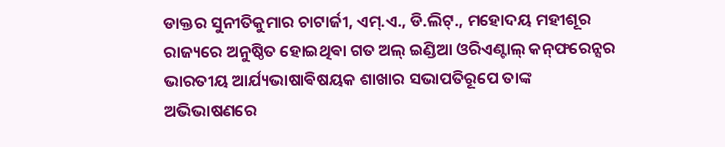ଡାକ୍ତର ସୁନୀତିକୁମାର ଚାଟାର୍ଜୀ, ଏମ୍.ଏ., ଡି.ଲିଟ୍., ମହୋଦୟ ମହୀଶୂର ରାଜ୍ୟରେ ଅନୁଷ୍ଠିତ ହୋଇଥିଵା ଗତ ଅଲ୍ ଇଣ୍ଡିଆ ଓରିଏଣ୍ଟାଲ୍ କନ୍‌ଫରେନ୍ସର ଭାରତୀୟ ଆର୍ଯ୍ୟଭାଷାଵିଷୟକ ଶାଖାର ସଭାପତିରୂପେ ତାଙ୍କ ଅଭିଭାଷଣରେ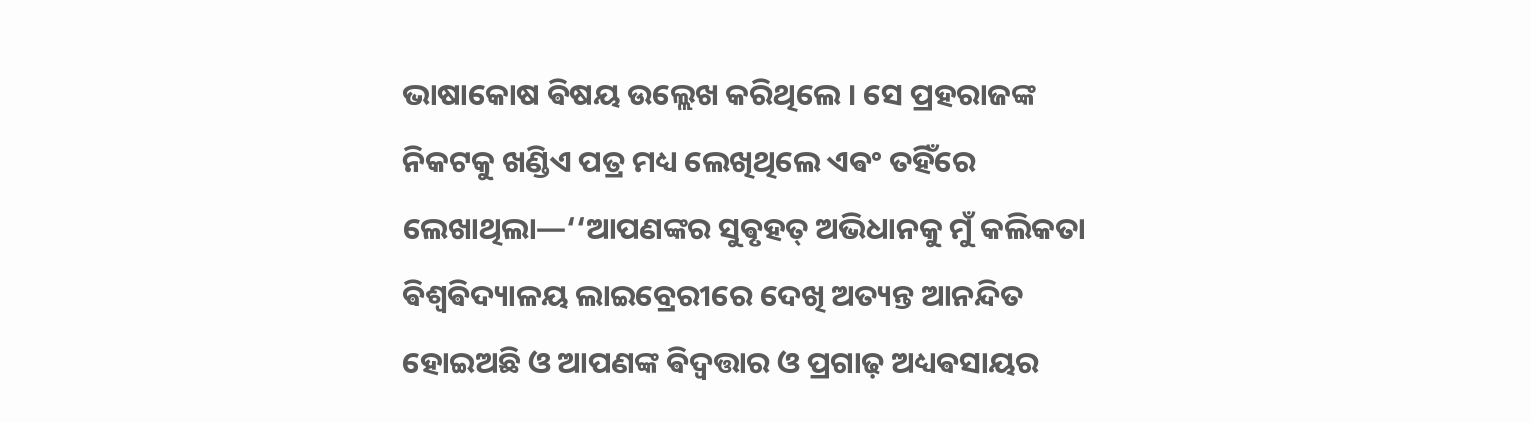ଭାଷାକୋଷ ଵିଷୟ ଉଲ୍ଲେଖ କରିଥିଲେ । ସେ ପ୍ରହରାଜଙ୍କ ନିକଟକୁ ଖଣ୍ଡିଏ ପତ୍ର ମଧ୍ୟ ଲେଖିଥିଲେ ଏଵଂ ତହିଁରେ ଲେଖାଥିଲା—‘‘ଆପଣଙ୍କର ସୁଵୃହତ୍ ଅଭିଧାନକୁ ମୁଁ କଲିକତା ଵିଶ୍ୱଵିଦ୍ୟାଳୟ ଲାଇବ୍ରେରୀରେ ଦେଖି ଅତ୍ୟନ୍ତ ଆନନ୍ଦିତ ହୋଇଅଛି ଓ ଆପଣଙ୍କ ଵିଦ୍ବତ୍ତାର ଓ ପ୍ରଗାଢ଼ ଅଧ୍ୟଵସାୟର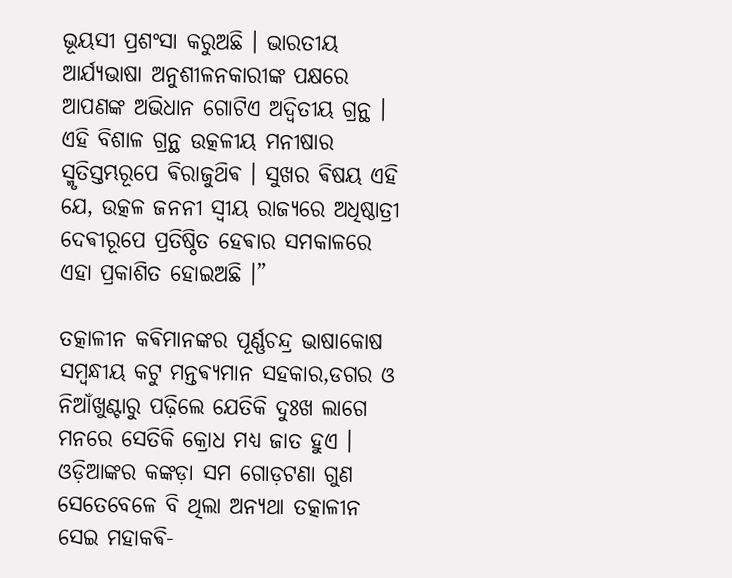ଭୂୟସୀ ପ୍ରଶଂସା କରୁଅଛି । ଭାରତୀୟ ଆର୍ଯ୍ୟଭାଷା ଅନୁଶୀଳନକାରୀଙ୍କ ପକ୍ଷରେ ଆପଣଙ୍କ ଅଭିଧାନ ଗୋଟିଏ ଅଦ୍ବିତୀୟ ଗ୍ରନ୍ଥ । ଏହି ବିଶାଳ ଗ୍ରନ୍ଥ ଉତ୍କଳୀୟ ମନୀଷାର ସ୍ମୃତିସ୍ତମ୍ଭରୂପେ ଵିରାଜୁଥ‌ିଵ । ସୁଖର ଵିଷୟ ଏହି ଯେ, ଉତ୍କଳ ଜନନୀ ସ୍ଵୀୟ ରାଜ୍ୟରେ ଅଧିଷ୍ଠାତ୍ରୀ ଦେଵୀରୂପେ ପ୍ରତିଷ୍ଠିତ ହେଵାର ସମକାଳରେ ଏହା ପ୍ରକାଶିତ ହୋଇଅଛି ।”

ତତ୍କାଳୀନ କଵିମାନଙ୍କର ପୂର୍ଣ୍ଣଚନ୍ଦ୍ର ଭାଷାକୋଷ ସମ୍ବନ୍ଧୀୟ କଟୁ ମନ୍ତଵ୍ୟମାନ ସହକାର,ଡଗର ଓ ନିଆଁଖୁଣ୍ଟାରୁ ପଢ଼ିଲେ ଯେତିକି ଦୁଃଖ ଲାଗେ ମନରେ ସେତିକି କ୍ରୋଧ ମଧ୍ୟ ଜାତ ହୁଏ । ଓଡ଼ିଆଙ୍କର କଙ୍କଡ଼ା ସମ ଗୋଡ଼ଟଣା ଗୁଣ ସେତେବେଳେ ବି ଥିଲା ଅନ୍ୟଥା ତତ୍କାଳୀନ ସେଇ ମହାକଵି-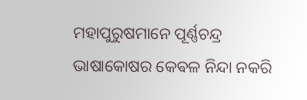ମହାପୁରୁଷମାନେ ପୂର୍ଣ୍ଣଚନ୍ଦ୍ର ଭାଷାକୋଷର କେଵଳ ନିନ୍ଦା ନକରି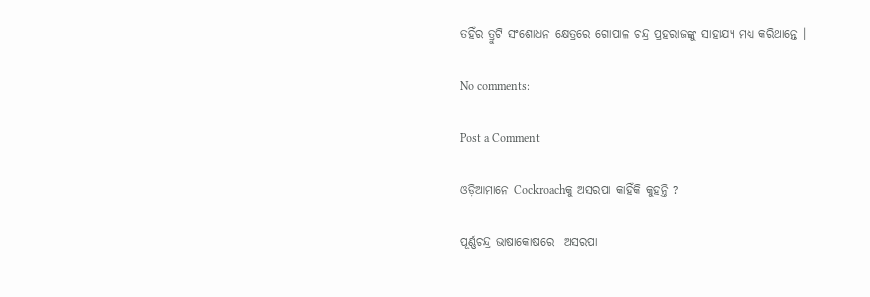ତହିଁର ତ୍ରୁଟି ସଂଶୋଧନ କ୍ଷେତ୍ରରେ ଗୋପାଳ ଚନ୍ଦ୍ର ପ୍ରହରାଜଙ୍କୁ ସାହାଯ୍ୟ ମଧ୍ୟ କରିଥାନ୍ତେ ।

No comments:

Post a Comment

ଓଡ଼ିଆମାନେ Cockroachକୁ ଅସରପା କାହିଁକି କୁହନ୍ତି ?

ପୂର୍ଣ୍ଣଚନ୍ଦ୍ର ଭାଷାକୋଷରେ  ଅସରପା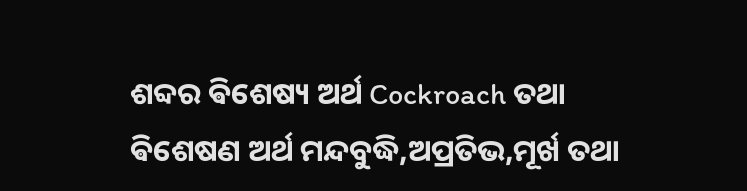ଶବ୍ଦର ଵିଶେଷ୍ୟ ଅର୍ଥ Cockroach ତଥା ଵିଶେଷଣ ଅର୍ଥ ମନ୍ଦବୁଦ୍ଧି,ଅପ୍ରତିଭ,ମୂର୍ଖ ତଥା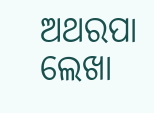ଅଥରପା ଲେଖା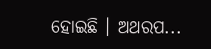ହୋଇଛି । ଅଥରପ...